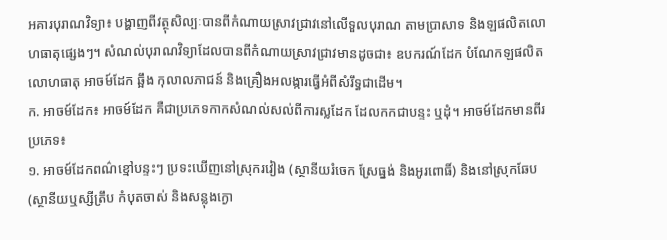អគារបុរាណវិទ្យា៖ បង្ហាញពីវត្ថុសិល្បៈបានពីកំណាយស្រាវជ្រាវនៅលើទួលបុរាណ តាមប្រាសាទ និងឡផលិតលោហធាតុផ្សេងៗ។ សំណល់បុរាណវិទ្យាដែលបានពីកំណាយស្រាវជ្រាវមានដូចជា៖ ឧបករណ៍ដែក បំណែកឡផលិតលោហធាតុ អាចម៍ដែក ឆ្អឹង កុលាលភាជន៍ និងគ្រឿងអលង្ការធ្វើអំពីសំរឹទ្ធជាដើម។
ក. អាចម៍ដែក៖ អាចម៍ដែក គឺជាប្រភេទកាកសំណល់សល់ពីការស្លដែក ដែលកកជាបន្ទះ ឬដុំ។ អាចម៍ដែកមានពីរប្រភេទ៖
១. អាចម៍ដែកពណ៌ខ្មៅបន្ទះៗ ប្រទះឃើញនៅស្រុករវៀង (ស្ថានីយរំចេក ស្រែធ្នង់ និងអូរពោធិ៍) និងនៅស្រុកឆែប (ស្ថានីយឬស្សីត្រឹប កំបុតចាស់ និងសន្លុងក្ងោ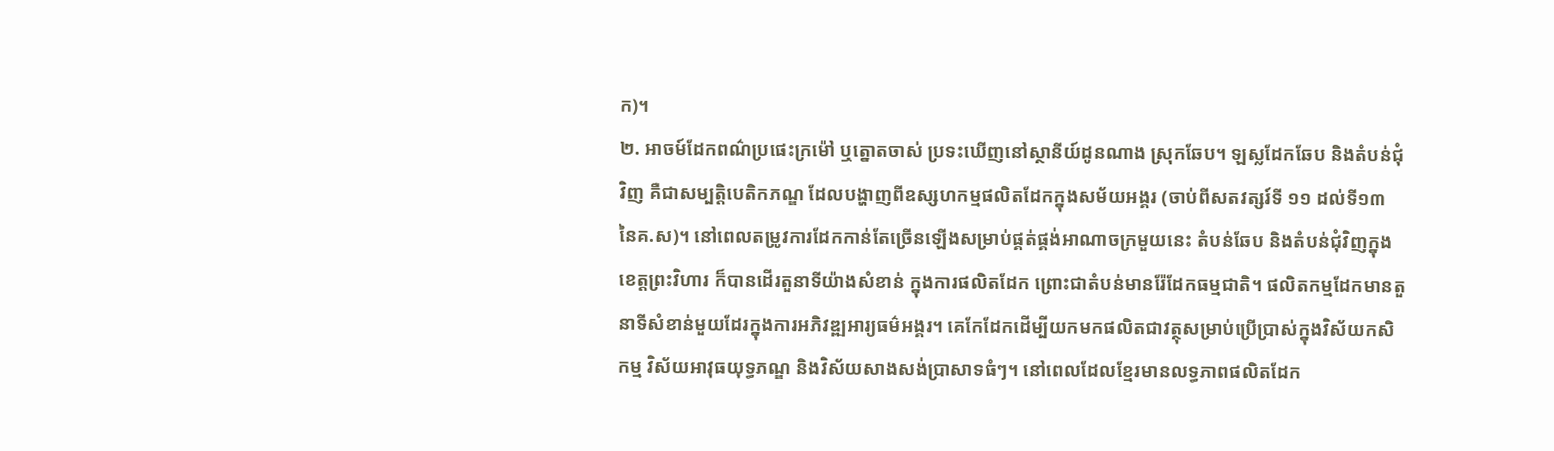ក)។
២. អាចម៍ដែកពណ៌ប្រផេះក្រម៉ៅ ឬត្នោតចាស់ ប្រទះឃើញនៅស្ថានីយ៍ដូនណាង ស្រុកឆែប។ ឡស្លដែកឆែប និងតំបន់ជុំវិញ គឺជាសម្បត្តិបេតិកភណ្ឌ ដែលបង្ហាញពីឧស្សហកម្មផលិតដែកក្នុងសម័យអង្គរ (ចាប់ពីសតវត្សរ៍ទី ១១ ដល់ទី១៣ នៃគ.ស)។ នៅពេលតម្រូវការដែកកាន់តែច្រើនឡើងសម្រាប់ផ្គត់ផ្គង់អាណាចក្រមួយនេះ តំបន់ឆែប និងតំបន់ជុំវិញក្នុងខេត្តព្រះវិហារ ក៏បានដើរតួនាទីយ៉ាងសំខាន់ ក្នុងការផលិតដែក ព្រោះជាតំបន់មានរ៉ែដែកធម្មជាតិ។ ផលិតកម្មដែកមានតួនាទីសំខាន់មួយដែរក្នុងការអភិវឌ្ឍអារ្យធម៌អង្គរ។ គេកែដែកដើម្បីយកមកផលិតជាវត្ថុសម្រាប់ប្រើប្រាស់ក្នុងវិស័យកសិកម្ម វិស័យអាវុធយុទ្ធភណ្ឌ និងវិស័យសាងសង់ប្រាសាទធំៗ។ នៅពេលដែលខ្មែរមានលទ្ធភាពផលិតដែក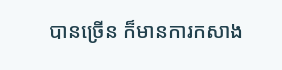បានច្រើន ក៏មានការកសាង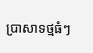ប្រាសាទថ្មធំៗ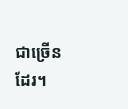ជាច្រើនដែរ។